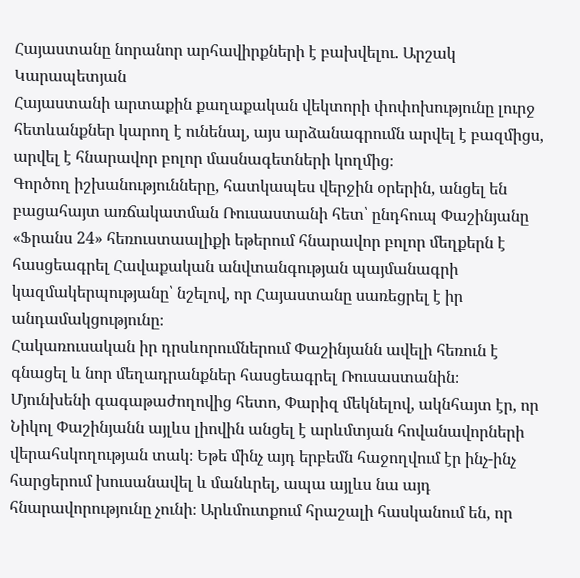Հայաստանը նորանոր արհավիրքների է բախվելու. Արշակ Կարապետյան
Հայաստանի արտաքին քաղաքական վեկտորի փոփոխությունը լուրջ հետևանքներ կարող է ունենալ, այս արձանագրումն արվել է բազմիցս, արվել է հնարավոր բոլոր մասնագետների կողմից։
Գործող իշխանությունները, հատկապես վերջին օրերին, անցել են բացահայտ առճակատման Ռուսաստանի հետ՝ ընդհուպ Փաշինյանը «Ֆրանս 24» հեռուստաալիքի եթերում հնարավոր բոլոր մեղքերն է հասցեագրել Հավաքական անվտանգության պայմանագրի կազմակերպությանը՝ նշելով, որ Հայաստանը սառեցրել է իր անդամակցությունը։
Հակառուսական իր դրսևորումներում Փաշինյանն ավելի հեռուն է գնացել և նոր մեղադրանքներ հասցեագրել Ռուսաստանին։
Մյունխենի գագաթաժողովից հետո, Փարիզ մեկնելով, ակնհայտ էր, որ Նիկոլ Փաշինյանն այլևս լիովին անցել է արևմտյան հովանավորների վերահսկողության տակ։ Եթե մինչ այդ երբեմն հաջողվում էր ինչ-ինչ հարցերում խուսանավել և մանևրել, ապա այլևս նա այդ հնարավորությունը չունի։ Արևմուտքում հրաշալի հասկանում են, որ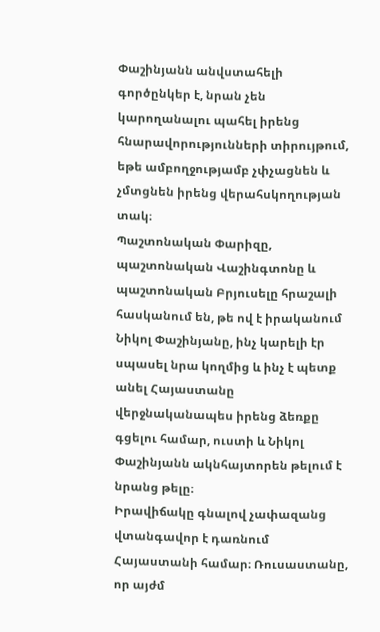Փաշինյանն անվստահելի գործընկեր է, նրան չեն կարողանալու պահել իրենց հնարավորությունների տիրույթում, եթե ամբողջությամբ չփչացնեն և չմտցնեն իրենց վերահսկողության տակ։
Պաշտոնական Փարիզը, պաշտոնական Վաշինգտոնը և պաշտոնական Բրյուսելը հրաշալի հասկանում են, թե ով է իրականում Նիկոլ Փաշինյանը, ինչ կարելի էր սպասել նրա կողմից և ինչ է պետք անել Հայաստանը վերջնականապես իրենց ձեռքը գցելու համար, ուստի և Նիկոլ Փաշինյանն ակնհայտորեն թելում է նրանց թելը։
Իրավիճակը գնալով չափազանց վտանգավոր է դառնում Հայաստանի համար։ Ռուսաստանը, որ այժմ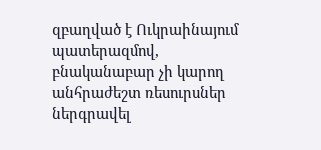զբաղված է Ուկրաինայում պատերազմով, բնականաբար չի կարող անհրաժեշտ ռեսուրսներ ներգրավել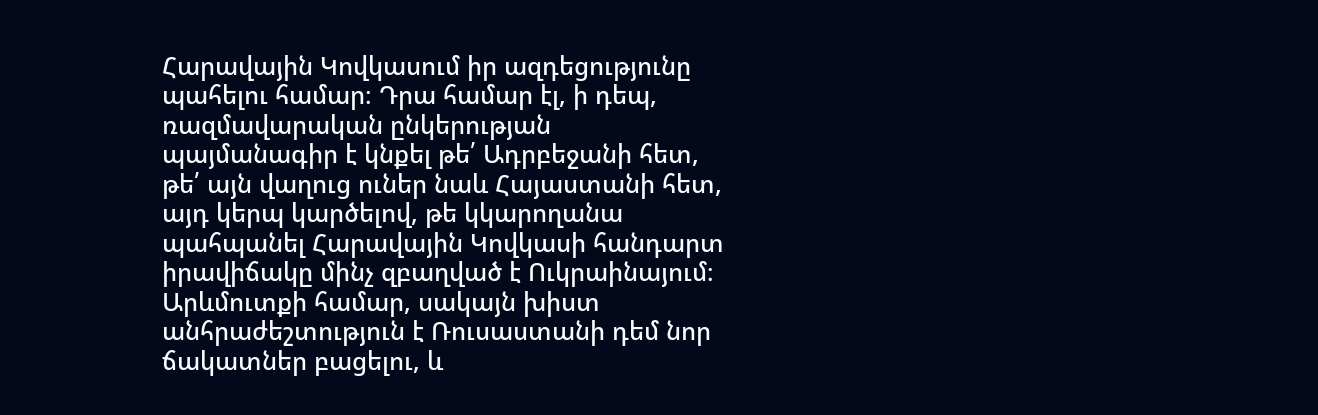Հարավային Կովկասում իր ազդեցությունը պահելու համար։ Դրա համար էլ, ի դեպ, ռազմավարական ընկերության պայմանագիր է կնքել թե՛ Ադրբեջանի հետ, թե՛ այն վաղուց ուներ նաև Հայաստանի հետ, այդ կերպ կարծելով, թե կկարողանա պահպանել Հարավային Կովկասի հանդարտ իրավիճակը մինչ զբաղված է Ուկրաինայում։ Արևմուտքի համար, սակայն խիստ անհրաժեշտություն է Ռուսաստանի դեմ նոր ճակատներ բացելու, և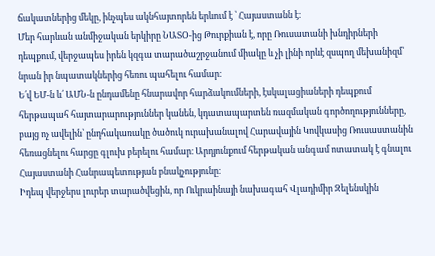ճակատներից մեկը, ինչպես ակնհայտորեն երևում է ՝ Հայաստանն է։
Մեր հարևան անմիջական երկիրը ՆԱՏՕ-ից Թուրքիան է, որը Ռուսատանի խնդիրների դեպքում, վերջապես իրեն կզգա տարածաշրջանում միակը և չի լինի որևէ զսպող մեխանիզմ՝ նրան իր նպատակներից հեռու պահելու համար։
Ե՛վ ԵՄ-ն և՛ ԱՄՆ-ն ընդամենը հնարավոր հարձակումների, էսկալացիաների դեպքում հերթապահ հայտարարություններ կանեն, կդատապարտեն ռազմական գործողությունները, բայց ոչ ավելին՝ ընդհակառակը ծածուկ ուրախանալով Հարավային Կովկասից Ռուսաստանին հեռացնելու հարցը գլուխ բերելու համար։ Արդյունքում հերթական անգամ ոտատակ է գնալու Հայաստանի Հանրապետության բնակչությունը։
Իդեպ վերջերս լուրեր տարածվեցին, որ Ուկրաինայի նախագահ Վլադիմիր Զելենսկին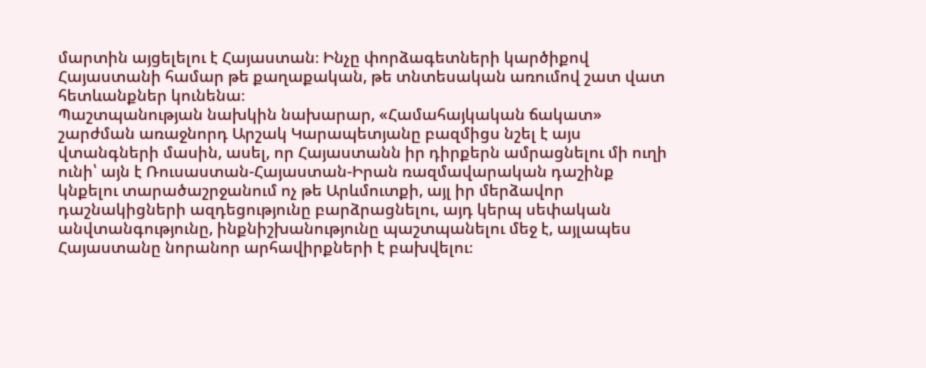մարտին այցելելու է Հայաստան։ Ինչը փորձագետների կարծիքով Հայաստանի համար թե քաղաքական, թե տնտեսական առումով շատ վատ հետևանքներ կունենա։
Պաշտպանության նախկին նախարար, «Համահայկական ճակատ» շարժման առաջնորդ Արշակ Կարապետյանը բազմիցս նշել է այս վտանգների մասին, ասել, որ Հայաստանն իր դիրքերն ամրացնելու մի ուղի ունի՝ այն է Ռուսաստան-Հայաստան-Իրան ռազմավարական դաշինք կնքելու տարածաշրջանում ոչ թե Արևմուտքի, այլ իր մերձավոր դաշնակիցների ազդեցությունը բարձրացնելու, այդ կերպ սեփական անվտանգությունը, ինքնիշխանությունը պաշտպանելու մեջ է, այլապես Հայաստանը նորանոր արհավիրքների է բախվելու։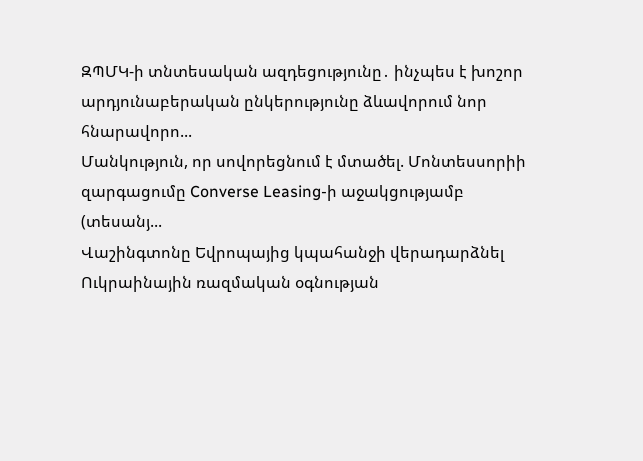ԶՊՄԿ-ի տնտեսական ազդեցությունը․ ինչպես է խոշոր արդյունաբերական ընկերությունը ձևավորում նոր հնարավորո...
Մանկություն, որ սովորեցնում է մտածել. Մոնտեսսորիի զարգացումը Converse Leasing-ի աջակցությամբ (տեսանյ...
Վաշինգտոնը Եվրոպայից կպահանջի վերադարձնել Ուկրաինային ռազմական օգնության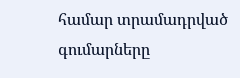համար տրամադրված գումարները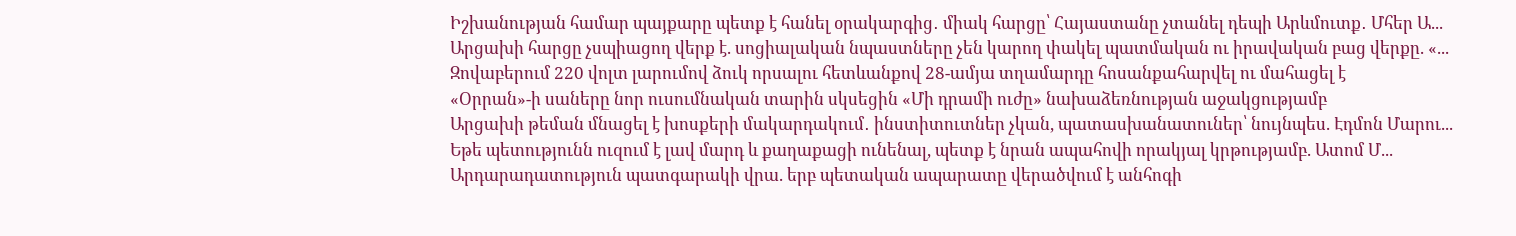Իշխանության համար պայքարը պետք է հանել օրակարգից․ միակ հարցը՝ Հայաստանը չտանել դեպի Արևմուտք․ Մհեր Ա...
Արցախի հարցը չսպիացող վերք է. սոցիալական նպաստները չեն կարող փակել պատմական ու իրավական բաց վերքը. «...
Զովաբերում 220 վոլտ լարումով ձուկ որսալու հետևանքով 28-ամյա տղամարդը հոսանքահարվել ու մահացել է
«Օրրան»-ի սաները նոր ուսումնական տարին սկսեցին «Մի դրամի ուժը» նախաձեռնության աջակցությամբ
Արցախի թեման մնացել է խոսքերի մակարդակում․ ինստիտուտներ չկան, պատասխանատուներ՝ նույնպես. Էդմոն Մարու...
Եթե պետությունն ուզում է լավ մարդ և քաղաքացի ունենալ, պետք է նրան ապահովի որակյալ կրթությամբ. Ատոմ Մ...
Արդարադատություն պատգարակի վրա. երբ պետական ապարատը վերածվում է անհոգի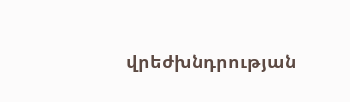վրեժխնդրության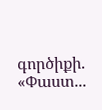գործիքի. «Փաստ...